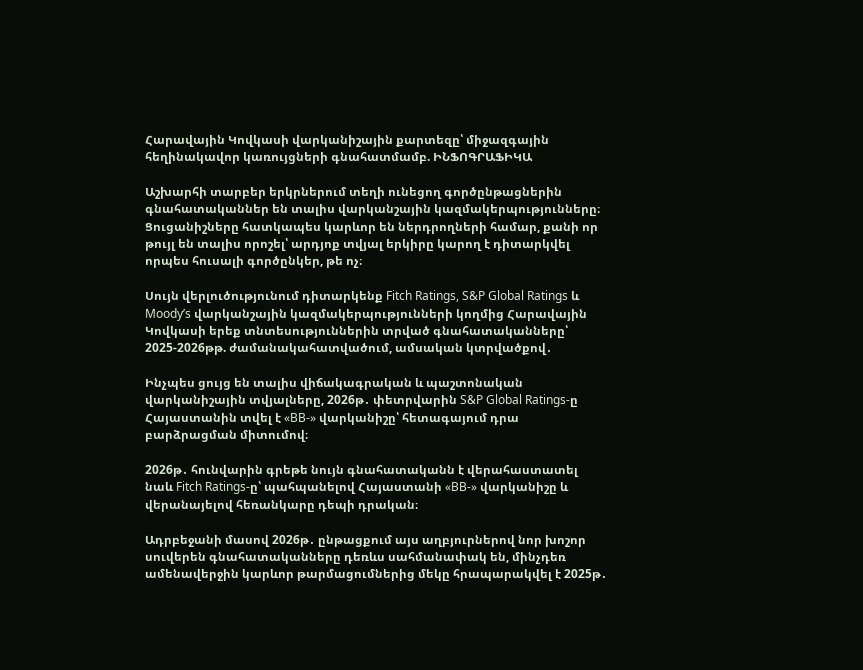Հարավային Կովկասի վարկանիշային քարտեզը՝ միջազգային հեղինակավոր կառույցների գնահատմամբ. ԻՆՖՈԳՐԱՖԻԿԱ

Աշխարհի տարբեր երկրներում տեղի ունեցող գործընթացներին գնահատականներ են տալիս վարկանշային կազմակերպությունները։ Ցուցանիշները հատկապես կարևոր են ներդրողների համար, քանի որ թույլ են տալիս որոշել՝ արդյոք տվյալ երկիրը կարող է դիտարկվել որպես հուսալի գործընկեր, թե ոչ։

Սույն վերլուծությունում դիտարկենք Fitch Ratings, S&P Global Ratings և Moody’s վարկանշային կազմակերպությունների կողմից Հարավային Կովկասի երեք տնտեսություններին տրված գնահատականները՝ 2025-2026թթ. ժամանակահատվածում, ամսական կտրվածքով․

Ինչպես ցույց են տալիս վիճակագրական և պաշտոնական վարկանիշային տվյալները, 2026թ․ փետրվարին S&P Global Ratings-ը Հայաստանին տվել է «BB-» վարկանիշը՝ հետագայում դրա բարձրացման միտումով։

2026թ․ հունվարին գրեթե նույն գնահատականն է վերահաստատել նաև Fitch Ratings-ը՝ պահպանելով Հայաստանի «BB-» վարկանիշը և վերանայելով հեռանկարը դեպի դրական։

Ադրբեջանի մասով 2026թ․ ընթացքում այս աղբյուրներով նոր խոշոր սուվերեն գնահատականները դեռևս սահմանափակ են, մինչդեռ ամենավերջին կարևոր թարմացումներից մեկը հրապարակվել է 2025թ․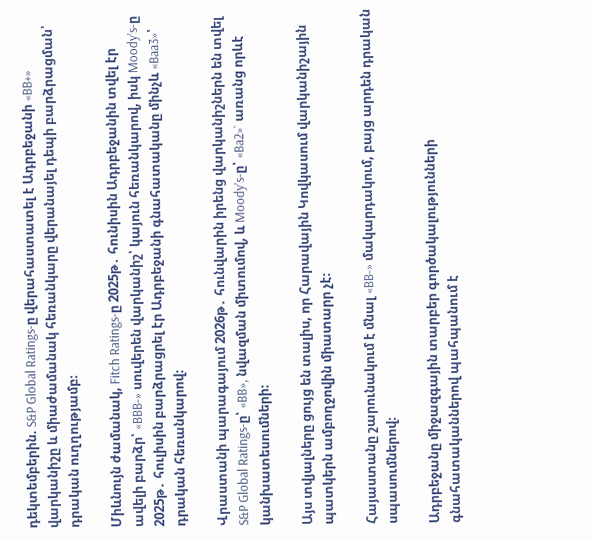դեկտեմբերին. S&P Global Ratings-ը վերահաստատել է Ադրբեջանի «BB+» վարկանիշը և միաժամանակ հեռանկարը վերանայել դեպի բարձրացման՝ դրական ուղղությամբ։

Միևնույն ժամանակ, Fitch Ratings-ը 2025թ․ հունիսին Ադրբեջանին տվել էր ավելի բարձր՝ «BBB-» սուվերեն վարկանիշ՝ կայուն հեռանկարով, իսկ Moody’s-ը 2025թ․ հուլիսին բարձրացրել էր Ադրբեջանի գնահատականը մինչև «Baa3»՝ դրական հեռանկարով։

Վրաստանի պարագայում 2026թ․ հունվարին իրենց վարկանիշներն են տվել S&P Global Ratings-ը՝ «BB», նվազման միտումով, և Moody’s-ը՝ «Ba2»` առանց որևէ կանխատեսումների։

Այս տվյալները ցույց են տալիս, որ Հարավային Կովկասում վարկանիշային պատկերն ամբողջովին միատարր չէ։

Հայաստանը շարունակում է մնալ «BB-» մակարդակում, բայց արդեն դրական սպասումներով։

Ադրբեջանը միջազգային տարբեր գործակալությունների գնահատականներով պահպանում է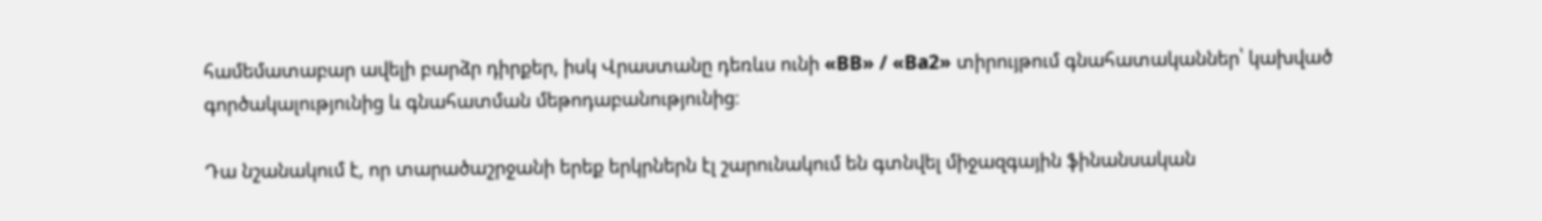համեմատաբար ավելի բարձր դիրքեր, իսկ Վրաստանը դեռևս ունի «BB» / «Ba2» տիրույթում գնահատականներ՝ կախված գործակալությունից և գնահատման մեթոդաբանությունից։

Դա նշանակում է, որ տարածաշրջանի երեք երկրներն էլ շարունակում են գտնվել միջազգային ֆինանսական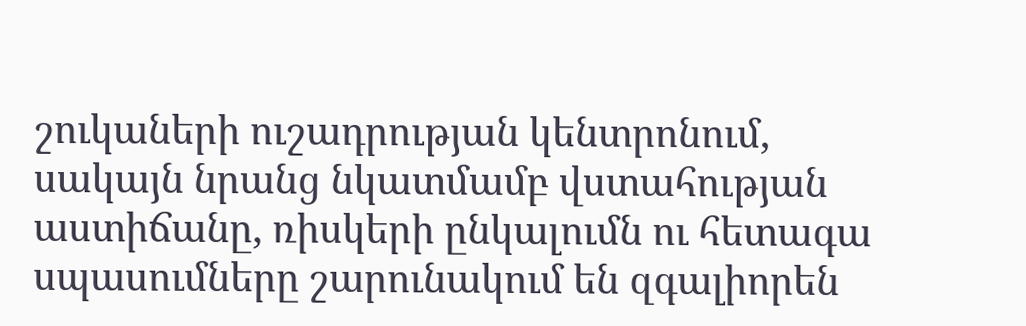շուկաների ուշադրության կենտրոնում, սակայն նրանց նկատմամբ վստահության աստիճանը, ռիսկերի ընկալումն ու հետագա սպասումները շարունակում են զգալիորեն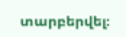տարբերվել։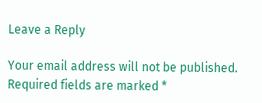Leave a Reply

Your email address will not be published. Required fields are marked *